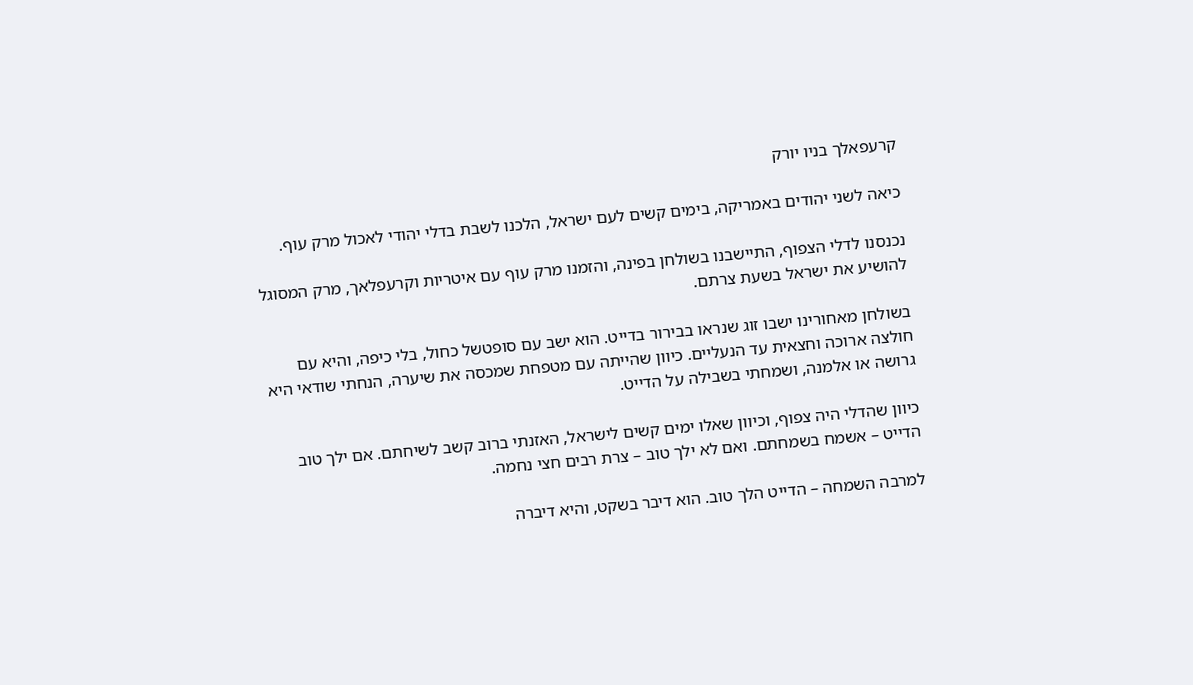קרעפאלך בניו יורק

כיאה לשני יהודים באמריקה, בימים קשים לעם ישראל, הלכנו לשבת בדלי יהודי לאכול מרק עוף.

נכנסנו לדלי הצפוף, התיישבנו בשולחן בפינה, והזמנו מרק עוף עם איטריות וקרעפלאך, מרק המסוגל להושיע את ישראל בשעת צרתם.

בשולחן מאחורינו ישבו זוג שנראו בבירור בדייט. הוא ישב עם סופטשל כחול, בלי כיפה, והיא עם חולצה ארוכה וחצאית עד הנעליים. כיוון שהייתה עם מטפחת שמכסה את שיערה, הנחתי שודאי היא גרושה או אלמנה, ושמחתי בשבילה על הדייט.

כיוון שהדלי היה צפוף, וכיוון שאלו ימים קשים לישראל, האזנתי ברוב קשב לשיחתם. אם ילך טוב הדייט – אשמח בשמחתם. ואם לא ילך טוב – צרת רבים חצי נחמה.

למרבה השמחה – הדייט הלך טוב. הוא דיבר בשקט, והיא דיברה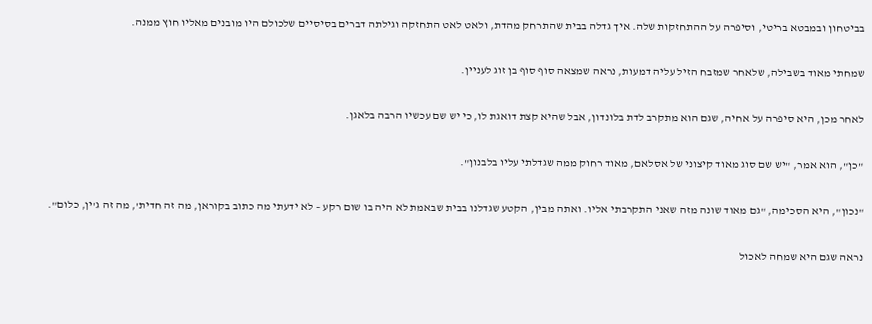בביטחון ובמבטא בריטי, וסיפרה על ההתחזקות שלה. איך גדלה בבית שהתרחק מהדת, ולאט לאט התחזקה וגילתה דברים בסיסיים שלכולם היו מובנים מאליו חוץ ממנה.

שמחתי מאוד בשבילה, שלאחר שמזבח הזיל עליה דמעות, נראה שמצאה סוף סוף בן זוג לעניין.

לאחר מכן, היא סיפרה על אחיה, שגם הוא מתקרב לדת בלונדון, אבל שהיא קצת דואגת לו, כי יש שם עכשיו הרבה בלאגן.

"כן", הוא אמר, "יש שם סוג מאוד קיצוני של אסלאם, מאוד רחוק ממה שגדלתי עליו בלבנון".

"נכון", היא הסכימה, "גם מאוד שונה מזה שאני התקרבתי אליו. ואתה מבין, הקטע שגדלנו בבית שבאמת לא היה בו שום רקע – לא ידעתי מה כתוב בקוראן, מה זה חדית', מה זה ג'ין, כלום".

נראה שגם היא שמחה לאכול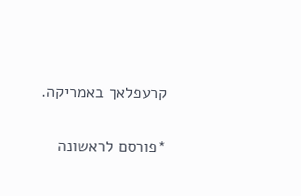קרעפלאך באמריקה.

*פורסם לראשונה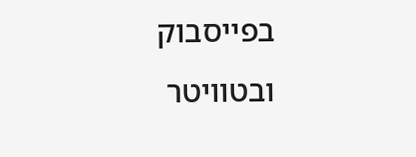בפייסבוק ובטוויטר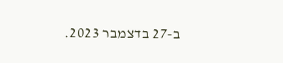ב-27 בדצמבר 2023.